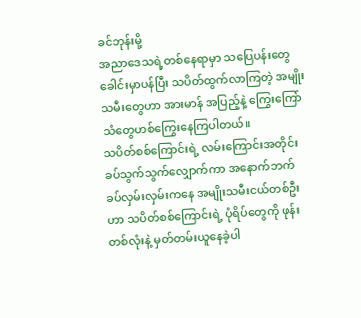ခင်ဘုန်းမို့
အညာဒေသရဲ့တစ်နေရာမှာ သပြေပန်းတွေခေါင်းမှာပန်ပြီး သပိတ်ထွက်လာကြတဲ့ အမျိုးသမီးတွေဟာ အားမာန် အပြည့်နဲ့ ကြွေးကြော်သံတွေဟစ်ကြွေးနေကြပါတယ်။
သပိတ်စစ်ကြောင်းရဲ့ လမ်းကြောင်းအတိုင်း ခပ်သွက်သွက်လျှောက်ကာ အနောက်ဘက် ခပ်လှမ်းလှမ်းကနေ အမျိုးသမီးငယ်တစ်ဦးဟာ သပိတ်စစ်ကြောင်းရဲ့ ပုံရိပ်တွေကို ဖုန်းတစ်လုံးနဲ့ မှတ်တမ်းယူနေခဲ့ပါ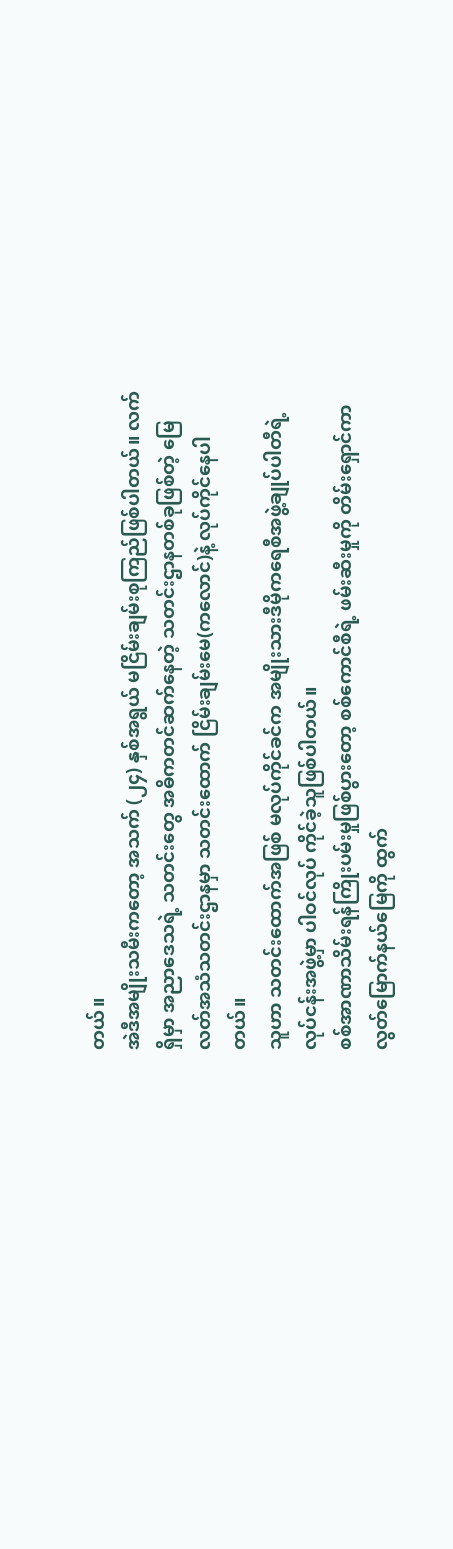တယ်။
အဲဒီအမျိုးသမီးကတော့ အသက် (၂၄) နှစ်အရွယ် မငြိမ်းချမ်းစုကြည်ဖြစ်ပါတယ်။ လက်ရှိမှာ အညာဒေသရဲ့ သတင်းတွေ အဓိကတင်ဆက်နေတဲ့ သတင်းဌာနတစ်ခုဖြစ်တဲ့ မြေလတ်အသံသတင်းဌာနမှာ သတင်းထောက် ငြိမ်းချမ်းမေ(ကလောင်)နဲ့ လုပ်ကိုင်နေပါတယ်။
သူဟာ သတင်းထောက်အဖြစ် မလုပ်ကိုင်ခင်က အမျိုးသားဒီမိုကရေစီအဖွဲ့ချုပ်ပါတီရဲ့ လုပ်ငန်းအဖွဲ့မှာ ပါဝင်လုပ် ကိုင်ခဲ့သူဖြစ်ပါတယ်။
စစ်အာဏာသိမ်းရန်ကြိုးပမ်းမှုဖြစ်ပွားတော့ စစ်ကောင်စီရဲ့ ဖမ်းဆီးမှုကို တိမ်းရှောင်ကာ လွတ်မြောက်နယ်မြေကို ထွက်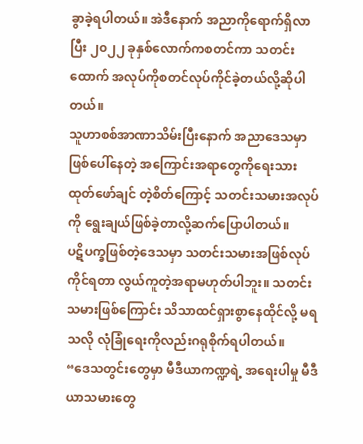ခွာခဲ့ရပါတယ်။ အဲဒီနောက် အညာကိုရောက်ရှိလာပြီး ၂၀၂၂ ခုနှစ်လောက်ကစတင်ကာ သတင်းထောက် အလုပ်ကိုစတင်လုပ်ကိုင်ခဲ့တယ်လို့ဆိုပါတယ်။
သူဟာစစ်အာဏာသိမ်းပြီးနောက် အညာဒေသမှာ ဖြစ်ပေါ်နေတဲ့ အကြောင်းအရာတွေကိုရေးသား ထုတ်ဖော်ချင် တဲ့စိတ်ကြောင့် သတင်းသမားအလုပ်ကို ရွေးချယ်ဖြစ်ခဲ့တာလို့ဆက်ပြောပါတယ်။
ပဋိပက္ခဖြစ်တဲ့ဒေသမှာ သတင်းသမားအဖြစ်လုပ်ကိုင်ရတာ လွယ်ကူတဲ့အရာမဟုတ်ပါဘူး။ သတင်းသမားဖြစ်ကြောင်း သိသာထင်ရှားစွာနေထိုင်လို့ မရသလို လုံခြုံရေးကိုလည်းဂရုစိုက်ရပါတယ်။
“ဒေသတွင်းတွေမှာ မီဒီယာကဏ္ဍရဲ့ အရေးပါမှု မီဒီယာသမားတွေ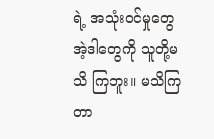ရဲ့ အသုံးဝင်မှုတွေ အဲ့ဒါတွေကို သူတို့မသိ ကြဘူး။ မသိကြတာ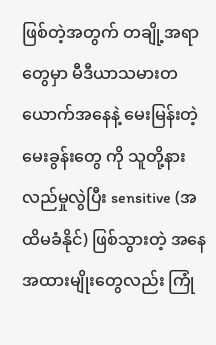ဖြစ်တဲ့အတွက် တချို့အရာတွေမှာ မီဒီယာသမားတယောက်အနေနဲ့ မေးမြန်းတဲ့ မေးခွန်းတွေ ကို သူတို့နားလည်မှုလွဲပြီး sensitive (အထိမခံနိုင်) ဖြစ်သွားတဲ့ အနေအထားမျိုးတွေလည်း ကြုံ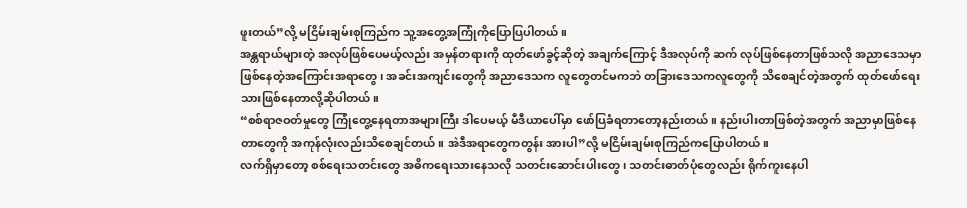ဖူးတယ်”လို့ မငြိမ်းချမ်းစုကြည်က သူ့အတွေ့အကြုံကိုပြောပြပါတယ်။
အန္တရာယ်များတဲ့ အလုပ်ဖြစ်ပေမယ့်လည်း အမှန်တရားကို ထုတ်ဖော်ခွင့်ဆိုတဲ့ အချက်ကြောင့် ဒီအလုပ်ကို ဆက် လုပ်ဖြစ်နေတာဖြစ်သလို အညာဒေသမှာဖြစ်နေတဲ့အကြောင်းအရာတွေ၊ အခင်းအကျင်းတွေကို အညာဒေသက လူတွေတင်မကဘဲ တခြားဒေသကလူတွေကို သိစေချင်တဲ့အတွက် ထုတ်ဖော်ရေးသားဖြစ်နေတာလို့ဆိုပါတယ်။
“စစ်ရာဇဝတ်မှုတွေ ကြုံတွေ့နေရတာအများကြီး ဒါပေမယ့် မီဒီယာပေါ်မှာ ဖော်ပြခံရတာတော့နည်းတယ်။ နည်းပါးတာဖြစ်တဲ့အတွက် အညာမှာဖြစ်နေတာတွေကို အကုန်လုံးလည်းသိစေချင်တယ်။ အဲဒီအရာတွေကတွန်း အားပါ”လို့ မငြိမ်းချမ်းစုကြည်ကပြောပါတယ်။
လက်ရှိမှာတော့ စစ်ရေးသတင်းတွေ အဓိကရေးသားနေသလို သတင်းဆောင်းပါးတွေ၊ သတင်းဓာတ်ပုံတွေလည်း ရိုက်ကူးနေပါ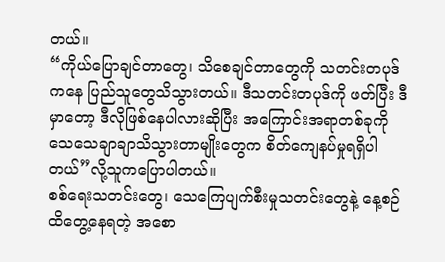တယ်။
“ကိုယ်ပြောချင်တာတွေ၊ သိစေချင်တာတွေကို သတင်းတပုဒ်ကနေ ပြည်သူတွေသိသွားတယ်။ ဒီသတင်းတပုဒ်ကို ဖတ်ပြီး ဒီမှာတော့ ဒီလိုဖြစ်နေပါလားဆိုပြီး အကြောင်းအရာတစ်ခုကို သေသေချာချာသိသွားတာမျိုးတွေက စိတ်ကျေနပ်မှုရရှိပါတယ်”လို့သူကပြောပါတယ်။
စစ်ရေးသတင်းတွေ၊ သေကြေပျက်စီးမှုသတင်းတွေနဲ့ နေ့စဉ်ထိတွေ့နေရတဲ့ အစော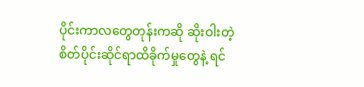ပိုင်းကာလတွေတုန်းကဆို ဆိုးဝါးတဲ့ စိတ်ပိုင်းဆိုင်ရာထိခိုက်မှုတွေနဲ့ ရင်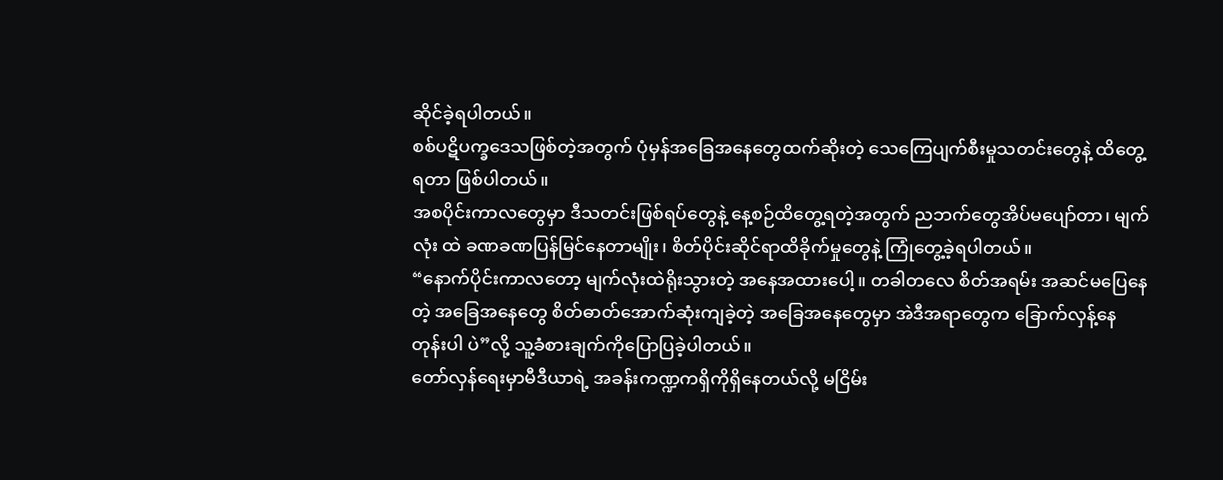ဆိုင်ခဲ့ရပါတယ်။
စစ်ပဋိပက္ခဒေသဖြစ်တဲ့အတွက် ပုံမှန်အခြေအနေတွေထက်ဆိုးတဲ့ သေကြေပျက်စီးမှုသတင်းတွေနဲ့ ထိတွေ့ရတာ ဖြစ်ပါတယ်။
အစပိုင်းကာလတွေမှာ ဒီသတင်းဖြစ်ရပ်တွေနဲ့ နေ့စဉ်ထိတွေ့ရတဲ့အတွက် ညဘက်တွေအိပ်မပျော်တာ၊ မျက်လုံး ထဲ ခဏခဏပြန်မြင်နေတာမျိုး၊ စိတ်ပိုင်းဆိုင်ရာထိခိုက်မှုတွေနဲ့ ကြုံတွေ့ခဲ့ရပါတယ်။
“နောက်ပိုင်းကာလတော့ မျက်လုံးထဲရိုးသွားတဲ့ အနေအထားပေါ့။ တခါတလေ စိတ်အရမ်း အဆင်မပြေနေတဲ့ အခြေအနေတွေ စိတ်ဓာတ်အောက်ဆုံးကျခဲ့တဲ့ အခြေအနေတွေမှာ အဲဒီအရာတွေက ခြောက်လှန့်နေတုန်းပါ ပဲ”လို့ သူ့ခံစားချက်ကိုပြောပြခဲ့ပါတယ်။
တော်လှန်ရေးမှာမီဒီယာရဲ့ အခန်းကဏ္ဍကရှိကိုရှိနေတယ်လို့ မငြိမ်း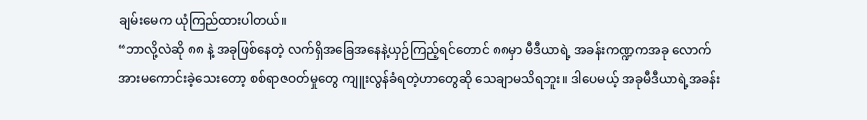ချမ်းမေက ယုံကြည်ထားပါတယ်။
“ဘာလို့လဲဆို ၈၈ နဲ့ အခုဖြစ်နေတဲ့ လက်ရှိအခြေအနေနဲ့ယှဉ်ကြည့်ရင်တောင် ၈၈မှာ မီဒီယာရဲ့ အခန်းကဏ္ဍကအခု လောက် အားမကောင်းခဲ့သေးတော့ စစ်ရာဇဝတ်မှုတွေ ကျူးလွန်ခံရတဲ့ဟာတွေဆို သေချာမသိရဘူး။ ဒါပေမယ့် အခုမီဒီယာရဲ့အခန်း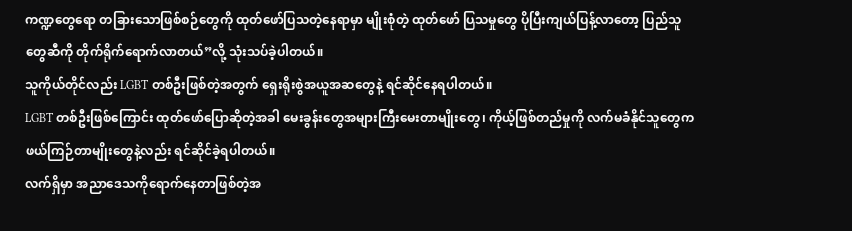ကဏ္ဍတွေရော တခြားသောဖြစ်စဉ်တွေကို ထုတ်ဖော်ပြသတဲ့နေရာမှာ မျိုးစုံတဲ့ ထုတ်ဖော် ပြသမှုတွေ ပိုပြီးကျယ်ပြန့်လာတော့ ပြည်သူတွေဆီကို တိုက်ရိုက်ရောက်လာတယ်”လို့ သုံးသပ်ခဲ့ပါတယ်။
သူကိုယ်တိုင်လည်း LGBT တစ်ဦးဖြစ်တဲ့အတွက် ရှေးရိုးစွဲအယူအဆတွေနဲ့ ရင်ဆိုင်နေရပါတယ်။
LGBT တစ်ဦးဖြစ်ကြောင်း ထုတ်ဖော်ပြောဆိုတဲ့အခါ မေးခွန်းတွေအများကြီးမေးတာမျိုးတွေ၊ ကိုယ့်ဖြစ်တည်မှုကို လက်မခံနိုင်သူတွေက ဖယ်ကြဉ်တာမျိုးတွေနဲ့လည်း ရင်ဆိုင်ခဲ့ရပါတယ်။
လက်ရှိမှာ အညာဒေသကိုရောက်နေတာဖြစ်တဲ့အ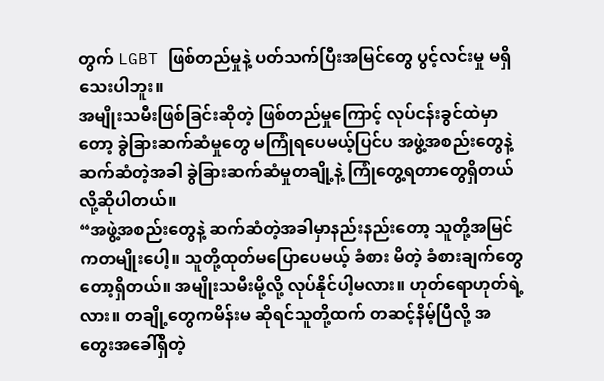တွက် LGBT ဖြစ်တည်မှုနဲ့ ပတ်သက်ပြီးအမြင်တွေ ပွင့်လင်းမှု မရှိသေးပါဘူး။
အမျိုးသမီးဖြစ်ခြင်းဆိုတဲ့ ဖြစ်တည်မှုကြောင့် လုပ်ငန်းခွင်ထဲမှာတော့ ခွဲခြားဆက်ဆံမှုတွေ မကြုံရပေမယ့်ပြင်ပ အဖွဲ့အစည်းတွေနဲ့ ဆက်ဆံတဲ့အခါ ခွဲခြားဆက်ဆံမှုတချို့နဲ့ ကြုံတွေ့ရတာတွေရှိတယ်လို့ဆိုပါတယ်။
“အဖွဲ့အစည်းတွေနဲ့ ဆက်ဆံတဲ့အခါမှာနည်းနည်းတော့ သူတို့အမြင်ကတမျိုးပေါ့။ သူတို့ထုတ်မပြောပေမယ့် ခံစား မိတဲ့ ခံစားချက်တွေတော့ရှိတယ်။ အမျိုးသမီးမို့လို့ လုပ်နိုင်ပါ့မလား။ ဟုတ်ရောဟုတ်ရဲ့လား။ တချို့တွေကမိန်းမ ဆိုရင်သူတို့ထက် တဆင့်နိမ့်ပြီလို့ အတွေးအခေါ်ရှိတဲ့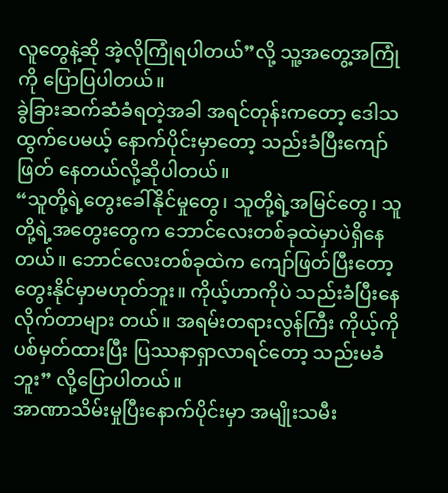လူတွေနဲ့ဆို အဲ့လိုကြုံရပါတယ်”လို့ သူ့အတွေ့အကြုံကို ပြောပြပါတယ်။
ခွဲခြားဆက်ဆံခံရတဲ့အခါ အရင်တုန်းကတော့ ဒေါသထွက်ပေမယ့် နောက်ပိုင်းမှာတော့ သည်းခံပြီးကျော်ဖြတ် နေတယ်လို့ဆိုပါတယ်။
“သူတို့ရဲ့တွေးခေါ်နိုင်မှုတွေ၊ သူတို့ရဲ့အမြင်တွေ၊ သူတို့ရဲ့အတွေးတွေက ဘောင်လေးတစ်ခုထဲမှာပဲရှိနေတယ်။ ဘောင်လေးတစ်ခုထဲက ကျော်ဖြတ်ပြီးတော့ တွေးနိုင်မှာမဟုတ်ဘူး။ ကိုယ့်ဟာကိုပဲ သည်းခံပြီးနေလိုက်တာများ တယ်။ အရမ်းတရားလွန်ကြီး ကိုယ့်ကိုပစ်မှတ်ထားပြီး ပြဿနာရှာလာရင်တော့ သည်းမခံဘူး” လို့ပြောပါတယ်။
အာဏာသိမ်းမှုပြီးနောက်ပိုင်းမှာ အမျိုးသမီး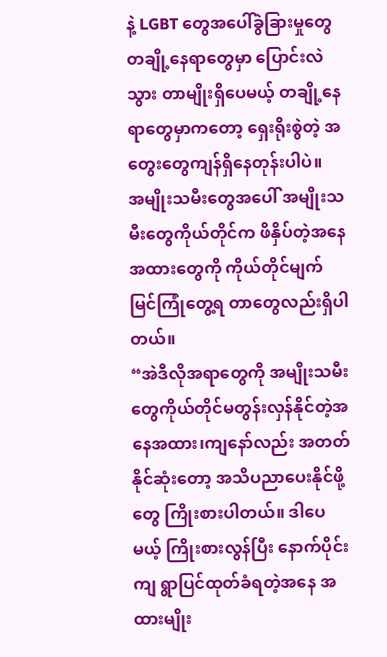နဲ့ LGBT တွေအပေါ်ခွဲခြားမှုတွေ တချို့နေရာတွေမှာ ပြောင်းလဲသွား တာမျိုးရှိပေမယ့် တချို့နေရာတွေမှာကတော့ ရှေးရိုးစွဲတဲ့ အတွေးတွေကျန်ရှိနေတုန်းပါပဲ။
အမျိုးသမီးတွေအပေါ် အမျိုးသမီးတွေကိုယ်တိုင်က ဖိနှိပ်တဲ့အနေအထားတွေကို ကိုယ်တိုင်မျက်မြင်ကြုံတွေ့ရ တာတွေလည်းရှိပါတယ်။
“အဲဒီလိုအရာတွေကို အမျိုးသမီးတွေကိုယ်တိုင်မတွန်းလှန်နိုင်တဲ့အနေအထား၊ကျနော်လည်း အတတ်နိုင်ဆုံးတော့ အသိပညာပေးနိုင်ဖို့တွေ ကြိုးစားပါတယ်။ ဒါပေမယ့် ကြိုးစားလွန်ပြီး နောက်ပိုင်းကျ ရွာပြင်ထုတ်ခံရတဲ့အနေ အထားမျိုး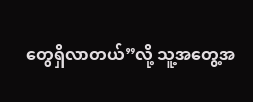တွေရှိလာတယ်”လို့ သူ့အတွေ့အ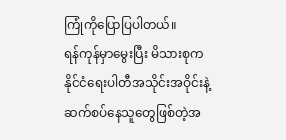ကြုံကိုပြောပြပါတယ်။
ရန်ကုန်မှာမွေးပြီး မိသားစုက နိုင်ငံရေးပါတီအသိုင်းအဝိုင်းနဲ့ ဆက်စပ်နေသူတွေဖြစ်တဲ့အ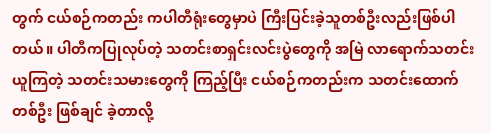တွက် ငယ်စဉ်ကတည်း ကပါတီရုံးတွေမှာပဲ ကြီးပြင်းခဲ့သူတစ်ဦးလည်းဖြစ်ပါတယ်။ ပါတီကပြုလုပ်တဲ့ သတင်းစာရှင်းလင်းပွဲတွေကို အမြဲ လာရောက်သတင်းယူကြတဲ့ သတင်းသမားတွေကို ကြည့်ပြီး ငယ်စဉ်ကတည်းက သတင်းထောက်တစ်ဦး ဖြစ်ချင် ခဲ့တာလို့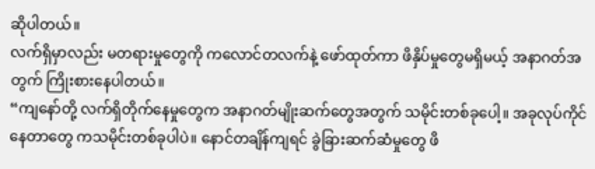ဆိုပါတယ်။
လက်ရှိမှာလည်း မတရားမှုတွေကို ကလောင်တလက်နဲ့ ဖော်ထုတ်ကာ ဖိနှိပ်မှုတွေမရှိမယ့် အနာဂတ်အတွက် ကြိုးစားနေပါတယ်။
“ကျနော်တို့ လက်ရှိတိုက်နေမှုတွေက အနာဂတ်မျိုးဆက်တွေအတွက် သမိုင်းတစ်ခုပေါ့။ အခုလုပ်ကိုင်နေတာတွေ ကသမိုင်းတစ်ခုပါပဲ။ နောင်တချိန်ကျရင် ခွဲခြားဆက်ဆံမှုတွေ ဖိ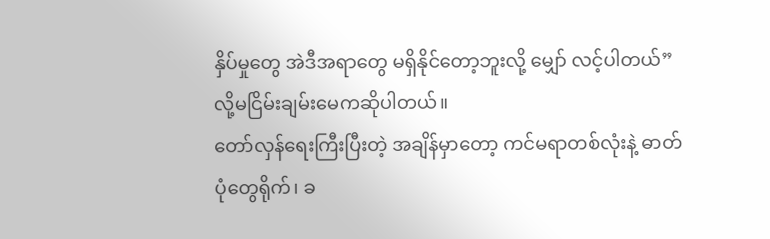နှိပ်မှုတွေ အဲဒီအရာတွေ မရှိနိုင်တော့ဘူးလို့ မျှော် လင့်ပါတယ်”လို့မငြိမ်းချမ်းမေကဆိုပါတယ်။
တော်လှန်ရေးကြီးပြီးတဲ့ အချိန်မှာတော့ ကင်မရာတစ်လုံးနဲ့ ဓာတ်ပုံတွေရိုက်၊ ခ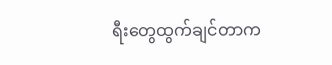ရီးတွေထွက်ချင်တာက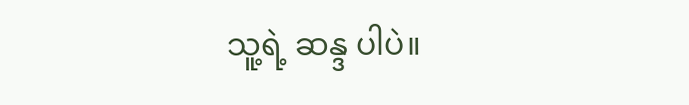သူ့ရဲ့ ဆန္ဒ ပါပဲ။